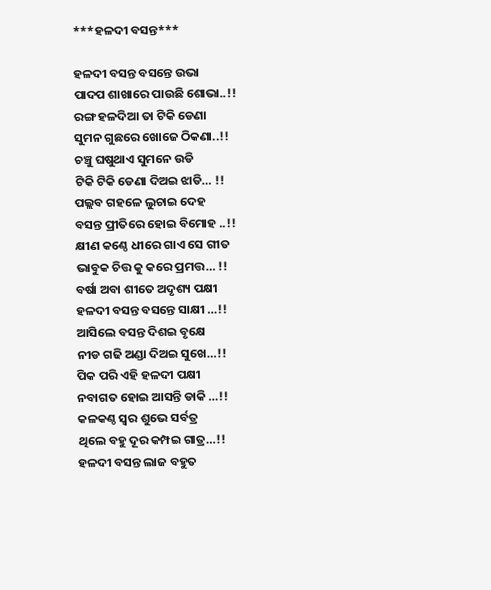***ହଳଦୀ ବସନ୍ତ***

ହଳଦୀ ବସନ୍ତ ବସନ୍ତେ ଉଭା
ପାଦପ ଶାଖାରେ ପାଉଛି ଶୋଭା..!!
ରଙ୍ଗ ହଳଦିଆ ତା ଟିକି ଡେଣା
ସୁମନ ଗୁଛରେ ଖୋଜେ ଠିକଣା..!!
ଚଞ୍ଚୁ ଘଷୁଥାଏ ସୁମନେ ଉଡି
ଟିକି ଟିକି ଡେଣା ଦିଅଇ ଝାଡି… !!
ପଲ୍ଲବ ଗହଳେ ଲୁଚାଇ ଦେହ
ବସନ୍ତ ପ୍ରୀତିରେ ହୋଇ ବିମୋହ ..!!
କ୍ଷୀଣ କଣ୍ଠେ ଧୀରେ ଗାଏ ସେ ଗୀତ
ଭାବୁକ ଚିତ୍ତ କୁ କରେ ପ୍ରମତ୍ତ… !!
ବର୍ଷା ଅବା ଶୀତେ ଅଦୃଶ୍ୟ ପକ୍ଷୀ
ହଳଦୀ ବସନ୍ତ ବସନ୍ତେ ସାକ୍ଷୀ …!!
ଆସିଲେ ବସନ୍ତ ଦିଶଇ ବୃକ୍ଷେ
ନୀଡ ଗଢି ଅଣ୍ଡା ଦିଅଇ ସୁଖେ…!!
ପିକ ପରି ଏହି ହଳଦୀ ପକ୍ଷୀ
ନବାଗତ ହୋଇ ଆସନ୍ତି ଡାକି …!!
କଳକଣ୍ଠ ସ୍ବର ଶୁଭେ ସର୍ବତ୍ର
ଥିଲେ ବହୁ ଦୂର କମ୍ପଇ ଗାତ୍ର…!!
ହଳଦୀ ବସନ୍ତ ଲାଜ ବହୁତ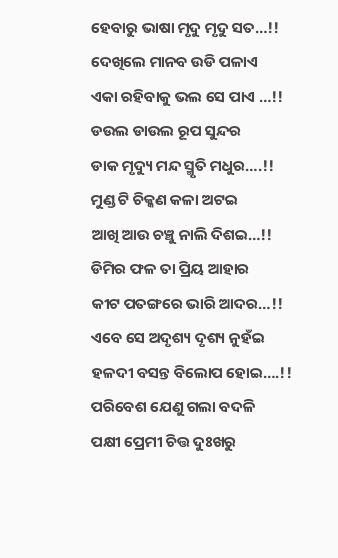ହେବାରୁ ଭାଷା ମୃଦୁ ମୃଦୁ ସତ…!!
ଦେଖିଲେ ମାନବ ଉଡି ପଳାଏ
ଏକା ରହିବାକୁ ଭଲ ସେ ପାଏ …!!
ଡଉଲ ଡାଉଲ ରୂପ ସୁନ୍ଦର
ଡାକ ମୃଦ୍ୟୁ ମନ୍ଦ ସ୍ମୃତି ମଧୁର….!!
ମୁଣ୍ଡ ଟି ଚିକ୍କଣ କଳା ଅଟଇ
ଆଖି ଆଉ ଚଞ୍ଚୁ ନାଲି ଦିଶଇ…!!
ଡିମିର ଫଳ ତା ପ୍ରିୟ ଆହାର
କୀଟ ପତଙ୍ଗରେ ଭାରି ଆଦର…!!
ଏବେ ସେ ଅଦୃଶ୍ୟ ଦୃଶ୍ୟ ନୁହଁଇ
ହଳଦୀ ବସନ୍ତ ବିଲୋପ ହୋଇ….!!
ପରିବେଶ ଯେଣୁ ଗଲା ବଦଳି
ପକ୍ଷୀ ପ୍ରେମୀ ଚିତ୍ତ ଦୁଃଖରୁ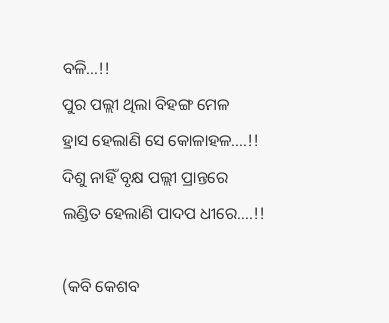ବଳି…!!
ପୁର ପଲ୍ଲୀ ଥିଲା ବିହଙ୍ଗ ମେଳ
ହ୍ରାସ ହେଲାଣି ସେ କୋଳାହଳ….!!
ଦିଶୁ ନାହିଁ ବୃକ୍ଷ ପଲ୍ଲୀ ପ୍ରାନ୍ତରେ
ଲଣ୍ଡିତ ହେଲାଣି ପାଦପ ଧୀରେ….!!

(କବି କେଶବ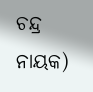ଚନ୍ଦ୍ର ନାୟକ)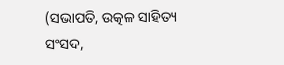(ସଭାପତି, ଉତ୍କଳ ସାହିତ୍ୟ ସଂସଦ,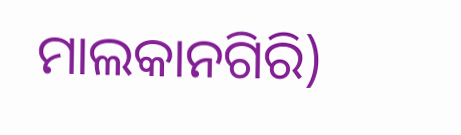ମାଲକାନଗିରି)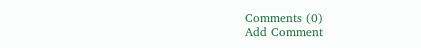Comments (0)
Add Comment